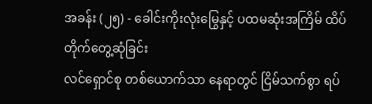အခန်း (၂၅) - ခေါင်းကိုးလုံးမြွေနှင့် ပထမဆုံးအကြိမ် ထိပ်တိုက်တွေ့ဆုံခြင်း
လင်ရှောင်စု တစ်ယောက်သာ နေရာတွင် ငြိမ်သက်စွာ ရပ်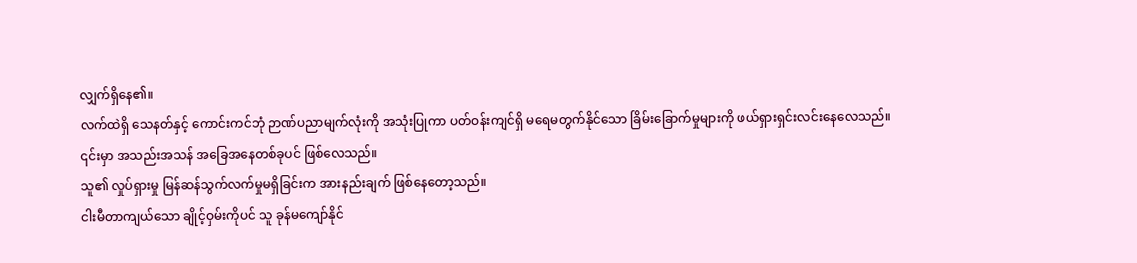လျှက်ရှိနေ၏။
လက်ထဲရှိ သေနတ်နှင့် ကောင်းကင်ဘုံ ဉာဏ်ပညာမျက်လုံးကို အသုံးပြုကာ ပတ်ဝန်းကျင်ရှိ မရေမတွက်နိုင်သော ခြိမ်းခြောက်မှုများကို ဖယ်ရှားရှင်းလင်းနေလေသည်။
၎င်းမှာ အသည်းအသန် အခြေအနေတစ်ခုပင် ဖြစ်လေသည်။
သူ၏ လှုပ်ရှားမှု မြန်ဆန်သွက်လက်မှုမရှိခြင်းက အားနည်းချက် ဖြစ်နေတော့သည်။
ငါးမီတာကျယ်သော ချိုင့်ဝှမ်းကိုပင် သူ ခုန်မကျော်နိုင်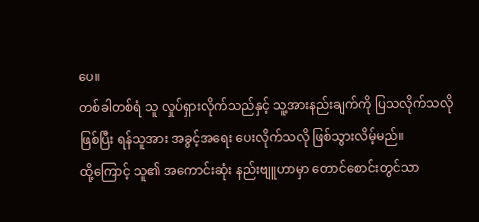ပေ။
တစ်ခါတစ်ရံ သူ လှုပ်ရှားလိုက်သည်နှင့် သူ့အားနည်းချက်ကို ပြသလိုက်သလို ဖြစ်ပြီး ရန်သူအား အခွင့်အရေး ပေးလိုက်သလို ဖြစ်သွားလိမ့်မည်။
ထို့ကြောင့် သူ၏ အကောင်းဆုံး နည်းဗျူဟာမှာ တောင်စောင်းတွင်သာ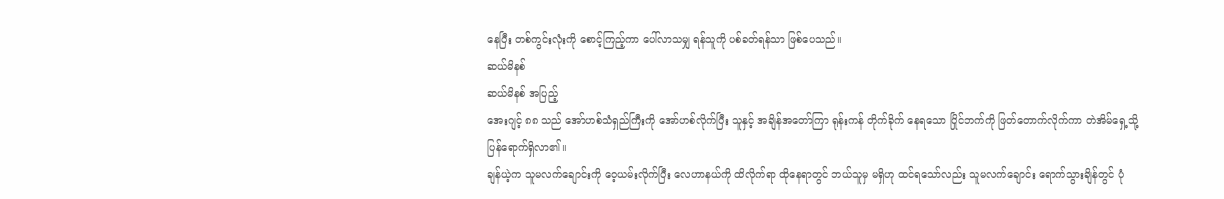နေပြီး တစ်ကွင်းလုံးကို စောင့်ကြည့်ကာ ပေါ်လာသမျှ ရန်သူကို ပစ်ခတ်ရန်သာ ဖြစ်ပေသည်။
ဆယ်မိနစ်
ဆယ်မိနစ် အပြည့်
အေးဂျင့် ၈၈ သည် အော်ဟစ်သံရှည်ကြီးကို အော်ဟစ်လိုက်ပြီး သူနှင့် အချိန်အတော်ကြာ ရုန်းကန် တိုက်ခိုက် နေရသော ပြိုင်ဘက်ကို ဖြတ်တောက်လိုက်ကာ တဲအိမ်ရှေ့သို့ ပြန်ရောက်ရှိလာ၏။
ချန်ယဲ့က သူမလက်ချောင်းကို ဝေ့ယမ်းလိုက်ပြီး လေဟာနယ်ကို ထိလိုက်ရာ ထိုနေရာတွင် ဘယ်သူမှ မရှိဟု ထင်ရသော်လည်း သူမလက်ချောင်း ရောက်သွားချိန်တွင် ပုံ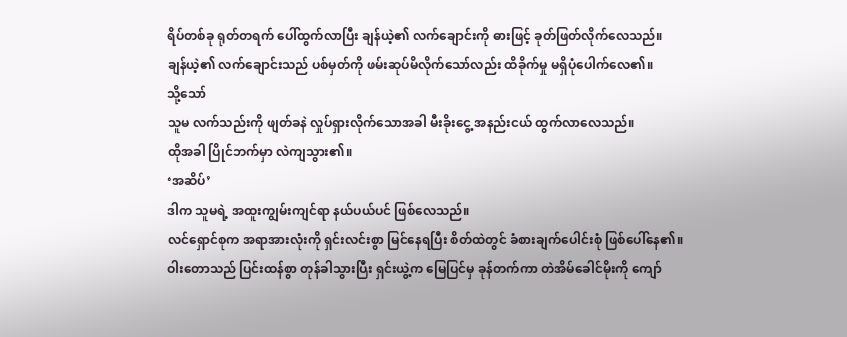ရိပ်တစ်ခု ရုတ်တရက် ပေါ်ထွက်လာပြီး ချန်ယဲ့၏ လက်ချောင်းကို ဓားဖြင့် ခုတ်ဖြတ်လိုက်လေသည်။
ချန်ယဲ့၏ လက်ချောင်းသည် ပစ်မှတ်ကို ဖမ်းဆုပ်မိလိုက်သော်လည်း ထိခိုက်မှု မရှိပုံပေါက်လေ၏။
သို့သော်
သူမ လက်သည်းကို ဖျတ်ခနဲ လှုပ်ရှားလိုက်သောအခါ မီးခိုးငွေ့ အနည်းငယ် ထွက်လာလေသည်။
ထိုအခါ ပြိုင်ဘက်မှာ လဲကျသွား၏။
‘အဆိပ်’
ဒါက သူမရဲ့ အထူးကျွမ်းကျင်ရာ နယ်ပယ်ပင် ဖြစ်လေသည်။
လင်ရှောင်စုက အရာအားလုံးကို ရှင်းလင်းစွာ မြင်နေရပြီး စိတ်ထဲတွင် ခံစားချက်ပေါင်းစုံ ဖြစ်ပေါ်နေ၏။
ဝါးတောသည် ပြင်းထန်စွာ တုန်ခါသွားပြီး ရှင်းယွဲ့က မြေပြင်မှ ခုန်တက်ကာ တဲအိမ်ခေါင်မိုးကို ကျော်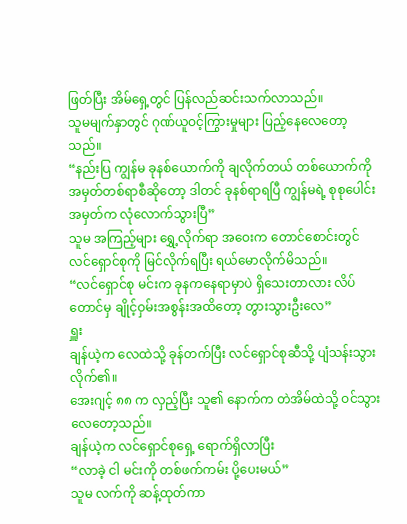ဖြတ်ပြီး အိမ်ရှေ့တွင် ပြန်လည်ဆင်းသက်လာသည်။
သူမမျက်နှာတွင် ဂုဏ်ယူဝင့်ကြွားမှုများ ပြည့်နေလေတော့သည်။
“နည်းပြ ကျွန်မ ခုနစ်ယောက်ကို ချလိုက်တယ် တစ်ယောက်ကို အမှတ်တစ်ရာစီဆိုတော့ ဒါတင် ခုနစ်ရာရပြီ ကျွန်မရဲ့ စုစုပေါင်းအမှတ်က လုံလောက်သွားပြီ”
သူမ အကြည့်များ ရွှေ့လိုက်ရာ အဝေးက တောင်စောင်းတွင် လင်ရှောင်စုကို မြင်လိုက်ရပြီး ရယ်မောလိုက်မိသည်။
“လင်ရှောင်စု မင်းက ခုနကနေရာမှာပဲ ရှိသေးတာလား လိပ်တောင်မှ ချိုင့်ဝှမ်းအစွန်းအထိတော့ တွားသွားဦးလေ”
ရှူး
ချန်ယဲ့က လေထဲသို့ ခုန်တက်ပြီး လင်ရှောင်စုဆီသို့ ပျံသန်းသွားလိုက်၏။
အေးဂျင့် ၈၈ က လှည့်ပြီး သူ၏ နောက်က တဲအိမ်ထဲသို့ ဝင်သွားလေတော့သည်။
ချန်ယဲ့က လင်ရှောင်စုရှေ့ ရောက်ရှိလာပြီး
“လာခဲ့ ငါ မင်းကို တစ်ဖက်ကမ်း ပို့ပေးမယ်”
သူမ လက်ကို ဆန့်ထုတ်ကာ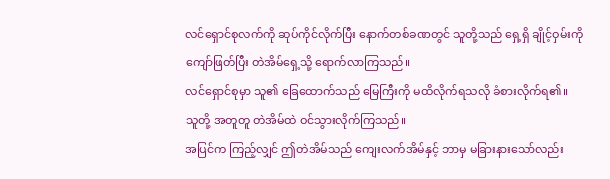လင်ရှောင်စုလက်ကို ဆုပ်ကိုင်လိုက်ပြီး နောက်တစ်ခဏတွင် သူတို့သည် ရှေ့ရှိ ချိုင့်ဝှမ်းကို ကျော်ဖြတ်ပြီး တဲအိမ်ရှေ့သို့ ရောက်လာကြသည်။
လင်ရှောင်စုမှာ သူ၏ ခြေထောက်သည် မြေကြီးကို မထိလိုက်ရသလို ခံစားလိုက်ရ၏။
သူတို့ အတူတူ တဲအိမ်ထဲ ဝင်သွားလိုက်ကြသည်။
အပြင်က ကြည့်လျှင် ဤတဲအိမ်သည် ကျေးလက်အိမ်နှင့် ဘာမှ မခြားနားသော်လည်း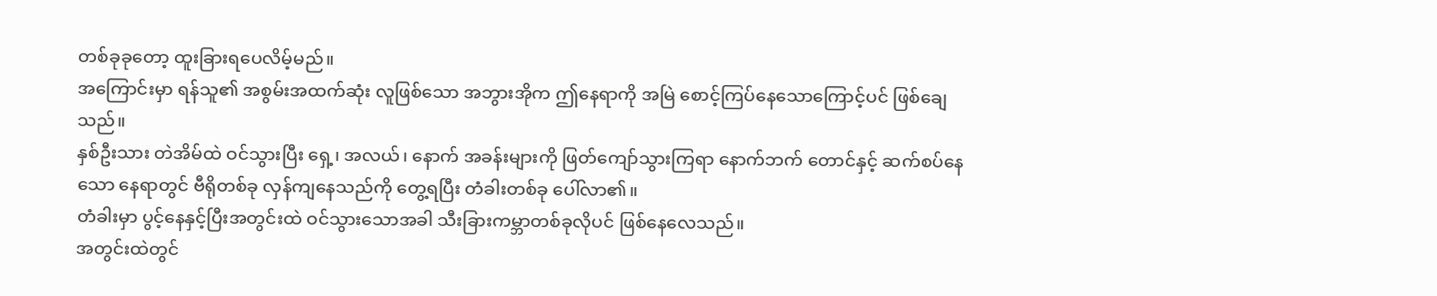တစ်ခုခုတော့ ထူးခြားရပေလိမ့်မည်။
အကြောင်းမှာ ရန်သူ၏ အစွမ်းအထက်ဆုံး လူဖြစ်သော အဘွားအိုက ဤနေရာကို အမြဲ စောင့်ကြပ်နေသောကြောင့်ပင် ဖြစ်ချေသည်။
နှစ်ဦးသား တဲအိမ်ထဲ ဝင်သွားပြီး ရှေ့၊ အလယ်၊ နောက် အခန်းများကို ဖြတ်ကျော်သွားကြရာ နောက်ဘက် တောင်နှင့် ဆက်စပ်နေသော နေရာတွင် ဗီရိုတစ်ခု လှန်ကျနေသည်ကို တွေ့ရပြီး တံခါးတစ်ခု ပေါ်လာ၏။
တံခါးမှာ ပွင့်နေနှင့်ပြီးအတွင်းထဲ ဝင်သွားသောအခါ သီးခြားကမ္ဘာတစ်ခုလိုပင် ဖြစ်နေလေသည်။
အတွင်းထဲတွင်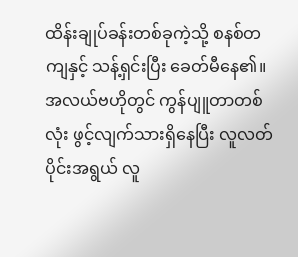ထိန်းချုပ်ခန်းတစ်ခုကဲ့သို့ စနစ်တကျနှင့် သန့်ရှင်းပြီး ခေတ်မီနေ၏။
အလယ်ဗဟိုတွင် ကွန်ပျူတာတစ်လုံး ဖွင့်လျက်သားရှိနေပြီး လူလတ်ပိုင်းအရွယ် လူ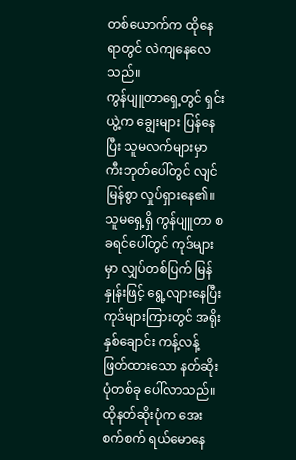တစ်ယောက်က ထိုနေရာတွင် လဲကျနေလေသည်။
ကွန်ပျူတာရှေ့တွင် ရှင်းယွဲ့က ချွေးများ ပြန်နေပြီး သူမလက်များမှာ ကီးဘုတ်ပေါ်တွင် လျင်မြန်စွာ လှုပ်ရှားနေ၏။
သူမရှေ့ရှိ ကွန်ပျူတာ စခရင်ပေါ်တွင် ကုဒ်များမှာ လျှပ်တစ်ပြက် မြန်နှုန်းဖြင့် ရွေ့လျားနေပြီး ကုဒ်များကြားတွင် အရိုးနှစ်ချောင်း ကန့်လန့်ဖြတ်ထားသော နတ်ဆိုးပုံတစ်ခု ပေါ်လာသည်။
ထိုနတ်ဆိုးပုံက အေးစက်စက် ရယ်မောနေ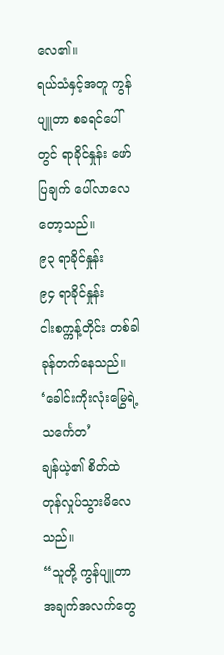လေ၏။
ရယ်သံနှင့်အတူ ကွန်ပျူတာ စခရင်ပေါ်တွင် ရာခိုင်နှုန်း ဖော်ပြချက် ပေါ်လာလေတော့သည်။
၉၃ ရာခိုင်နှုန်း
၉၄ ရာခိုင်နှုန်း
ငါးစက္ကန့်တိုင်း တစ်ခါ ခုန်တက်နေသည်။
‘ခေါင်းကိုးလုံးမြွေရဲ့ သင်္ကေတ’
ချန်ယဲ့၏ စိတ်ထဲ တုန်လှုပ်သွားမိလေသည်။
“သူတို့ ကွန်ပျူတာ အချက်အလက်တွေ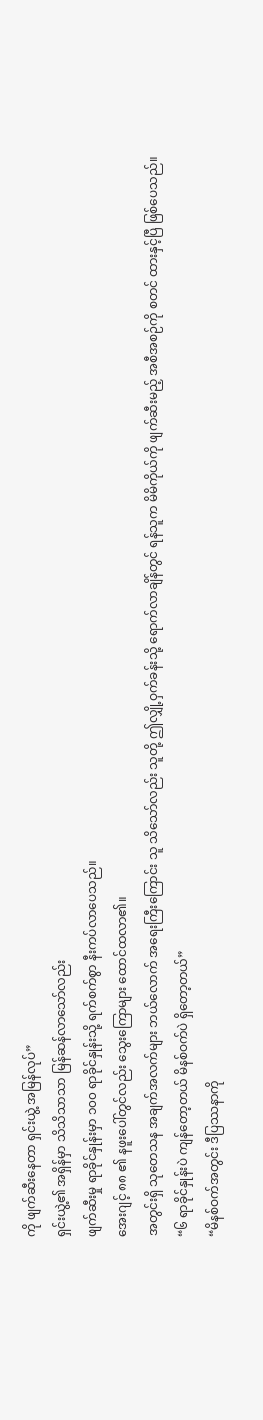ကို ဖျက်ဆီးနေတာ ရှင်းယွဲ့ အမြန်လုပ်”
ရှင်းယွဲ့၏ အရှိန်မှာ သိသိသာသာ မြန်ဆန်လာသော်လည်း
ဖျက်ဆီးမှု ရာခိုင်နှုန်းမှာ ၁၀၀ ရာခိုင်နှုန်းသို့ ရက်စက်စွာ နီးကပ်လာပေသည်။
အေးဂျင့် ၈၈ ၏ နဖူးပေါ်တွင်လည်း သွေးကြောများ ထောင်ထလာ၏။
အတွင်းရှိ သုတေသန အချက်အလက်များ ဘယ်လောက် အရေးကြီးကြောင်း သူ သိသော်လည်း သူတို့ ဤလျှို့ဝှက်ခန်းသို့ ရောက်လာချိန်တွင် ရန်သူက မိမိကိုယ်ကို ဖျက်ဆီးမည့် အစီအစဉ်ကို စတင် ထားနှင့်ပြီ ဖြစ်ပေသည်။
“၆ ရာခိုင်နှုန်းပဲ ကျန်တော့တယ် မိနစ်ဝက်ပဲ ရှိတော့တယ်”
“မိနစ်ဝက်အတွင်း ဒီပြဿနာကို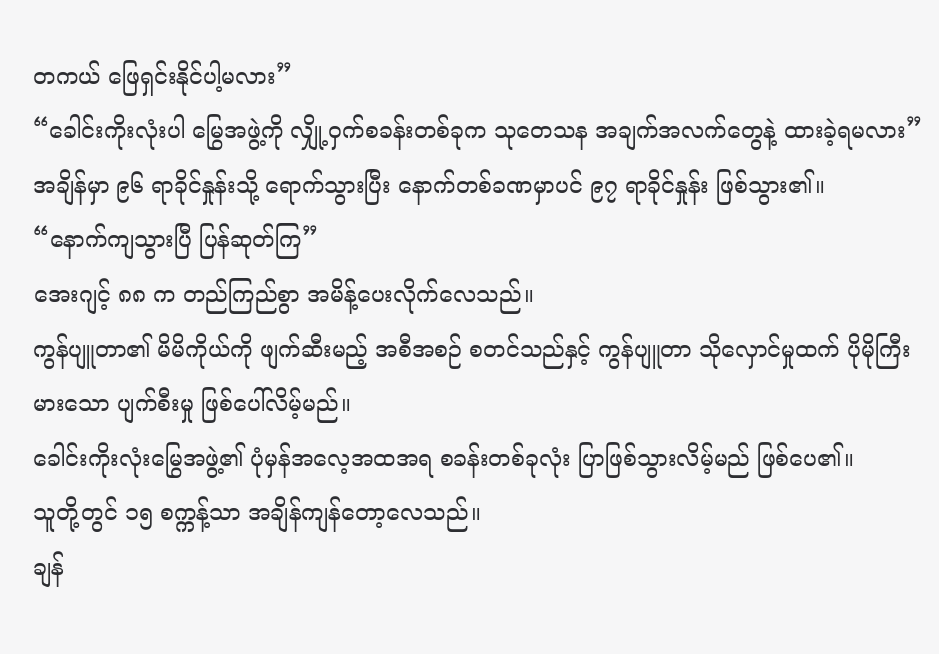တကယ် ဖြေရှင်းနိုင်ပါ့မလား”
“ခေါင်းကိုးလုံးပါ မြွေအဖွဲ့ကို လျှို့ဝှက်စခန်းတစ်ခုက သုတေသန အချက်အလက်တွေနဲ့ ထားခဲ့ရမလား”
အချိန်မှာ ၉၆ ရာခိုင်နှုန်းသို့ ရောက်သွားပြီး နောက်တစ်ခဏမှာပင် ၉၇ ရာခိုင်နှုန်း ဖြစ်သွား၏။
“နောက်ကျသွားပြီ ပြန်ဆုတ်ကြ”
အေးဂျင့် ၈၈ က တည်ကြည်စွာ အမိန့်ပေးလိုက်လေသည်။
ကွန်ပျူတာ၏ မိမိကိုယ်ကို ဖျက်ဆီးမည့် အစီအစဉ် စတင်သည်နှင့် ကွန်ပျူတာ သိုလှောင်မှုထက် ပိုမိုကြီးမားသော ပျက်စီးမှု ဖြစ်ပေါ်လိမ့်မည်။
ခေါင်းကိုးလုံးမြွေအဖွဲ့၏ ပုံမှန်အလေ့အထအရ စခန်းတစ်ခုလုံး ပြာဖြစ်သွားလိမ့်မည် ဖြစ်ပေ၏။
သူတို့တွင် ၁၅ စက္ကန့်သာ အချိန်ကျန်တော့လေသည်။
ချန်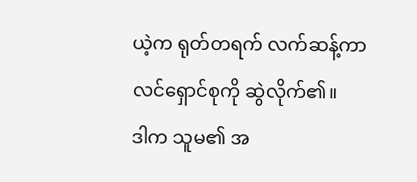ယဲ့က ရုတ်တရက် လက်ဆန့်ကာ လင်ရှောင်စုကို ဆွဲလိုက်၏။
ဒါက သူမ၏ အ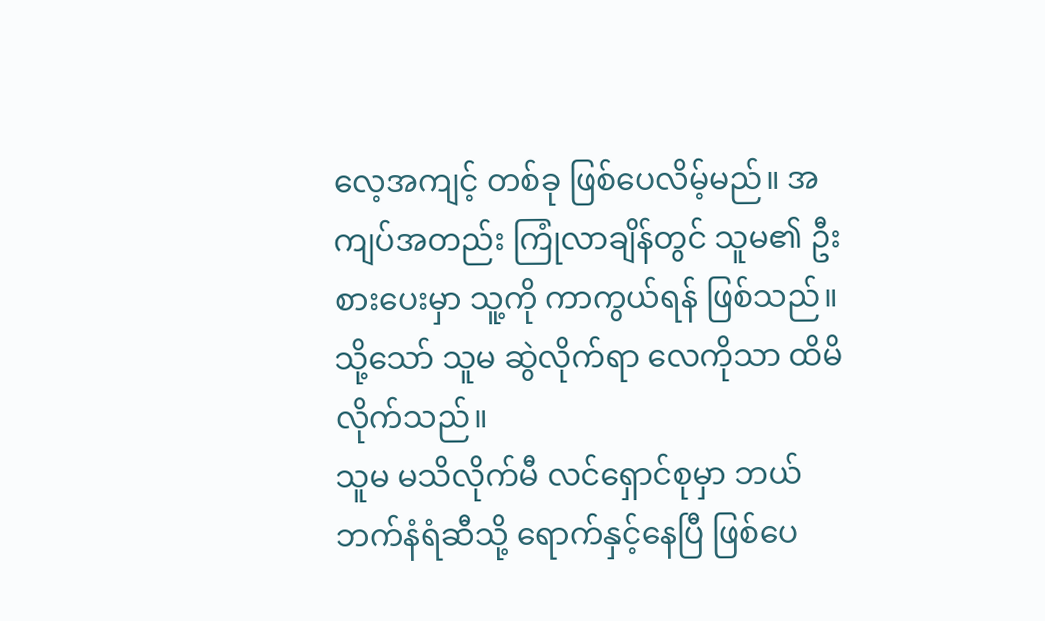လေ့အကျင့် တစ်ခု ဖြစ်ပေလိမ့်မည်။ အကျပ်အတည်း ကြုံလာချိန်တွင် သူမ၏ ဦးစားပေးမှာ သူ့ကို ကာကွယ်ရန် ဖြစ်သည်။
သို့သော် သူမ ဆွဲလိုက်ရာ လေကိုသာ ထိမိလိုက်သည်။
သူမ မသိလိုက်မီ လင်ရှောင်စုမှာ ဘယ်ဘက်နံရံဆီသို့ ရောက်နှင့်နေပြီ ဖြစ်ပေ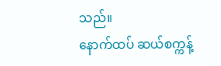သည်။
နောက်ထပ် ဆယ်စက္ကန့်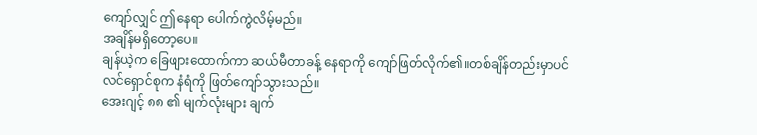ကျော်လျှင် ဤနေရာ ပေါက်ကွဲလိမ့်မည်။
အချိန်မရှိတော့ပေ။
ချန်ယဲ့က ခြေဖျားထောက်ကာ ဆယ်မီတာခန့် နေရာကို ကျော်ဖြတ်လိုက်၏။တစ်ချိန်တည်းမှာပင် လင်ရှောင်စုက နံရံကို ဖြတ်ကျော်သွားသည်။
အေးဂျင့် ၈၈ ၏ မျက်လုံးများ ချက်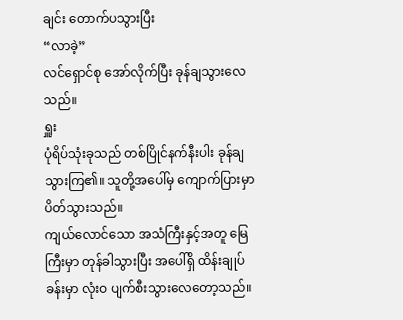ချင်း တောက်ပသွားပြီး
“လာခဲ့”
လင်ရှောင်စု အော်လိုက်ပြီး ခုန်ချသွားလေသည်။
ရှူး
ပုံရိပ်သုံးခုသည် တစ်ပြိုင်နက်နီးပါး ခုန်ချသွားကြ၏။ သူတို့အပေါ်မှ ကျောက်ပြားမှာ ပိတ်သွားသည်။
ကျယ်လောင်သော အသံကြီးနှင့်အတူ မြေကြီးမှာ တုန်ခါသွားပြီး အပေါ်ရှိ ထိန်းချုပ်ခန်းမှာ လုံးဝ ပျက်စီးသွားလေတော့သည်။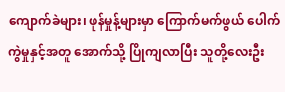ကျောက်ခဲများ၊ ဖုန်မှုန့်များမှာ ကြောက်မက်ဖွယ် ပေါက်ကွဲမှုနှင့်အတူ အောက်သို့ ပြိုကျလာပြီး သူတို့လေးဦး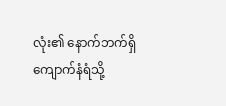လုံး၏ နောက်ဘက်ရှိ ကျောက်နံရံသို့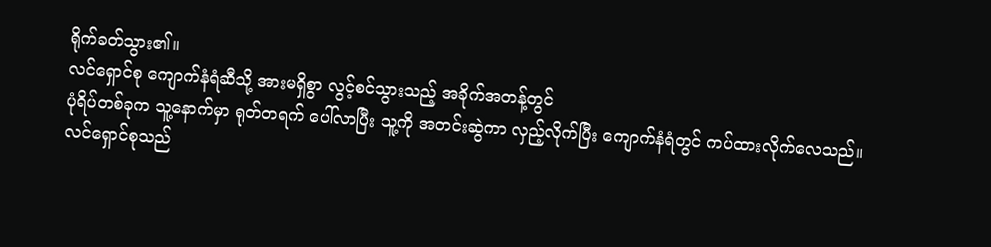ရိုက်ခတ်သွား၏။
လင်ရှောင်စု ကျောက်နံရံဆီသို့ အားမရှိစွာ လွင့်စင်သွားသည့် အခိုက်အတန့်တွင်
ပုံရိပ်တစ်ခုက သူ့နောက်မှာ ရုတ်တရက် ပေါ်လာပြီး သူ့ကို အတင်းဆွဲကာ လှည့်လိုက်ပြီး ကျောက်နံရံတွင် ကပ်ထားလိုက်လေသည်။
လင်ရှောင်စုသည်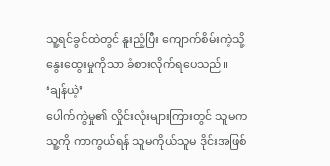သူ့ရင်ခွင်ထဲတွင် နူးညံ့ပြီး ကျောက်စိမ်းကဲ့သို့ နွေးထွေးမှုကိုသာ ခံစားလိုက်ရပေသည်။
‘ချန်ယဲ့’
ပေါက်ကွဲမှု၏ လှိုင်းလုံးများကြားတွင် သူမက သူ့ကို ကာကွယ်ရန် သူမကိုယ်သူမ ဒိုင်းအဖြစ်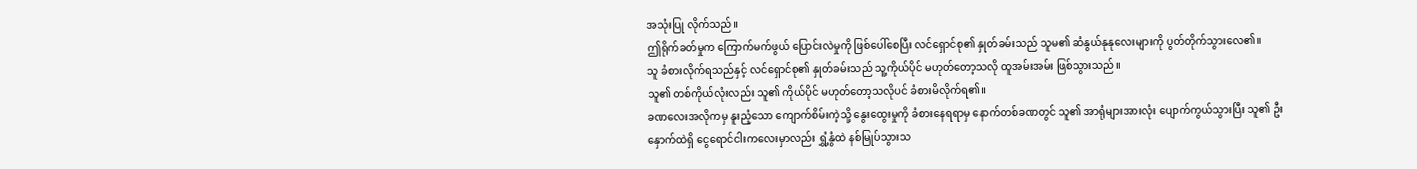အသုံးပြု လိုက်သည်။
ဤရိုက်ခတ်မှုက ကြောက်မက်ဖွယ် ပြောင်းလဲမှုကို ဖြစ်ပေါ်စေပြီး လင်ရှောင်စု၏ နှုတ်ခမ်းသည် သူမ၏ ဆံနွယ်နုနုလေးများကို ပွတ်တိုက်သွားလေ၏။
သူ ခံစားလိုက်ရသည်နှင့် လင်ရှောင်စု၏ နှုတ်ခမ်းသည် သူ့ကိုယ်ပိုင် မဟုတ်တော့သလို ထူအမ်းအမ်း ဖြစ်သွားသည်။
သူ၏ တစ်ကိုယ်လုံးလည်း သူ၏ ကိုယ်ပိုင် မဟုတ်တော့သလိုပင် ခံစားမိလိုက်ရ၏။
ခဏလေးအလိုကမှ နူးညံ့သော ကျောက်စိမ်းကဲ့သို့ နွေးထွေးမှုကို ခံစားနေရရာမှ နောက်တစ်ခဏတွင် သူ၏ အာရုံများအားလုံး ပျောက်ကွယ်သွားပြီး သူ၏ ဦးနှောက်ထဲရှိ ငွေရောင်ငါးကလေးမှာလည်း ရွှံ့နွံထဲ နစ်မြုပ်သွားသ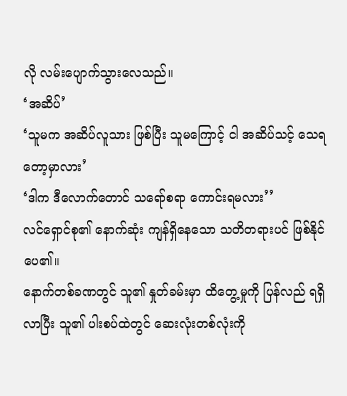လို လမ်းပျောက်သွားလေသည်။
‘အဆိပ်’
‘သူမက အဆိပ်လူသား ဖြစ်ပြီး သူမကြောင့် ငါ အဆိပ်သင့် သေရတော့မှာလား’
‘ဒါက ဒီလောက်တောင် သရော်စရာ ကောင်းရမလား’’
လင်ရှောင်စု၏ နောက်ဆုံး ကျန်ရှိနေသော သတိတရားပင် ဖြစ်နိုင်ပေ၏။
နောက်တစ်ခဏတွင် သူ၏ နှုတ်ခမ်းမှာ ထိတွေ့မှုကို ပြန်လည် ရရှိလာပြီး သူ၏ ပါးစပ်ထဲတွင် ဆေးလုံးတစ်လုံးကို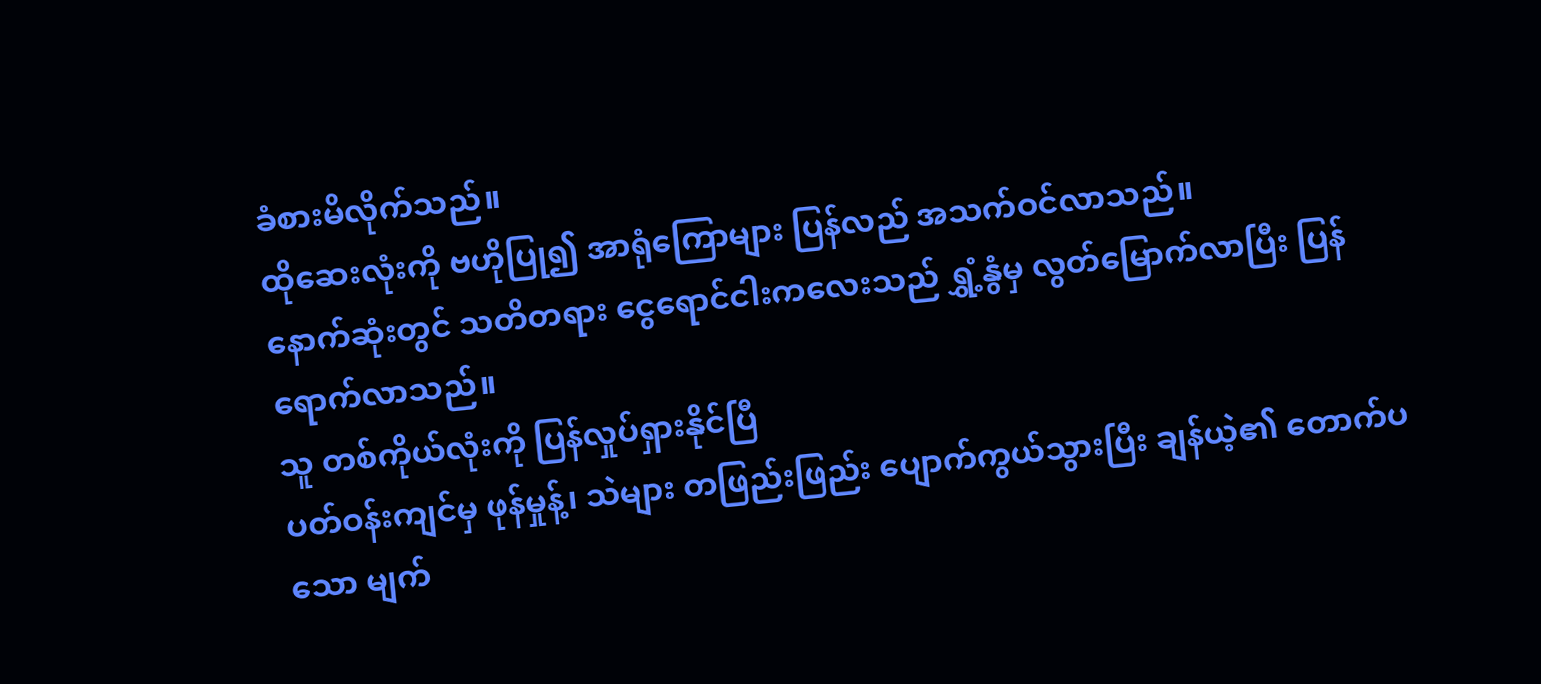ခံစားမိလိုက်သည်။
ထိုဆေးလုံးကို ဗဟိုပြု၍ အာရုံကြောများ ပြန်လည် အသက်ဝင်လာသည်။
နောက်ဆုံးတွင် သတိတရား ငွေရောင်ငါးကလေးသည် ရွှံ့နွံမှ လွတ်မြောက်လာပြီး ပြန်ရောက်လာသည်။
သူ တစ်ကိုယ်လုံးကို ပြန်လှုပ်ရှားနိုင်ပြီ
ပတ်ဝန်းကျင်မှ ဖုန်မှုန့်၊ သဲများ တဖြည်းဖြည်း ပျောက်ကွယ်သွားပြီး ချန်ယဲ့၏ တောက်ပသော မျက်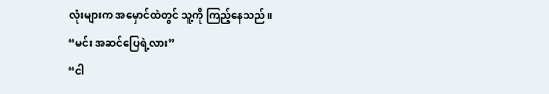လုံးများက အမှောင်ထဲတွင် သူ့ကို ကြည့်နေသည်။
“မင်း အဆင်ပြေရဲ့လား”
“ငါ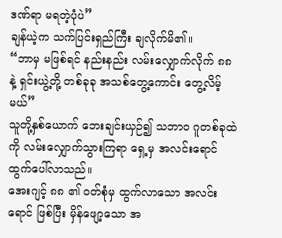ဒဏ်ရာ မရတဲ့ပုံပဲ”
ချန်ယဲ့က သက်ပြင်းရှည်ကြီး ချလိုက်မိ၏။
“ဘာမှ မဖြစ်ရင် နည်းနည်း လမ်းလျှောက်လိုက် ၈၈ နဲ့ ရှင်းယွဲ့တို့ တစ်ခုခု အသစ်တွေ့ကောင်း တွေ့လိမ့်မယ်”
သူတို့နှစ်ယောက် ဘေးချင်းယှဉ်၍ သဘာဝ ဂူတစ်ခုထဲကို လမ်းလျှောက်သွားကြရာ ရှေ့မှ အလင်းရောင် ထွက်ပေါ်လာသည်။
အေးဂျင့် ၈၈ ၏ ဝတ်စုံမှ ထွက်လာသော အလင်းရောင် ဖြစ်ပြီး မှိန်ဖျော့သော အ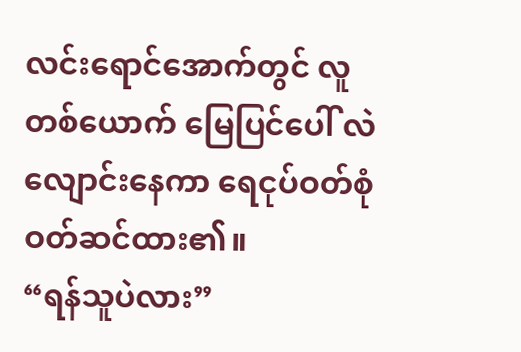လင်းရောင်အောက်တွင် လူတစ်ယောက် မြေပြင်ပေါ် လဲလျောင်းနေကာ ရေငုပ်ဝတ်စုံ ဝတ်ဆင်ထား၏။
“ရန်သူပဲလား”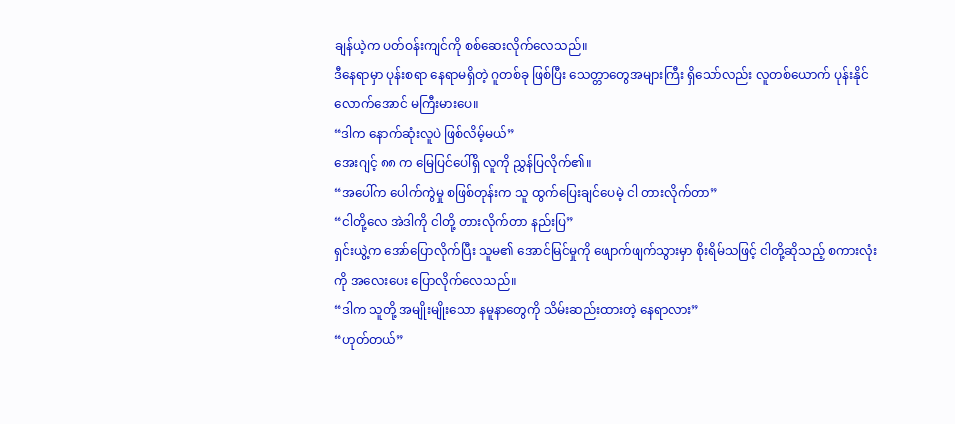ချန်ယဲ့က ပတ်ဝန်းကျင်ကို စစ်ဆေးလိုက်လေသည်။
ဒီနေရာမှာ ပုန်းစရာ နေရာမရှိတဲ့ ဂူတစ်ခု ဖြစ်ပြီး သေတ္တာတွေအများကြီး ရှိသော်လည်း လူတစ်ယောက် ပုန်းနိုင်လောက်အောင် မကြီးမားပေ။
“ဒါက နောက်ဆုံးလူပဲ ဖြစ်လိမ့်မယ်”
အေးဂျင့် ၈၈ က မြေပြင်ပေါ်ရှိ လူကို ညွှန်ပြလိုက်၏။
“အပေါ်က ပေါက်ကွဲမှု စဖြစ်တုန်းက သူ ထွက်ပြေးချင်ပေမဲ့ ငါ တားလိုက်တာ”
“ငါတို့လေ အဲဒါကို ငါတို့ တားလိုက်တာ နည်းပြ”
ရှင်းယွဲ့က အော်ပြောလိုက်ပြီး သူမ၏ အောင်မြင်မှုကို ဖျောက်ဖျက်သွားမှာ စိုးရိမ်သဖြင့် ငါတို့ဆိုသည့် စကားလုံးကို အလေးပေး ပြောလိုက်လေသည်။
“ဒါက သူတို့ အမျိုးမျိုးသော နမူနာတွေကို သိမ်းဆည်းထားတဲ့ နေရာလား”
“ဟုတ်တယ်”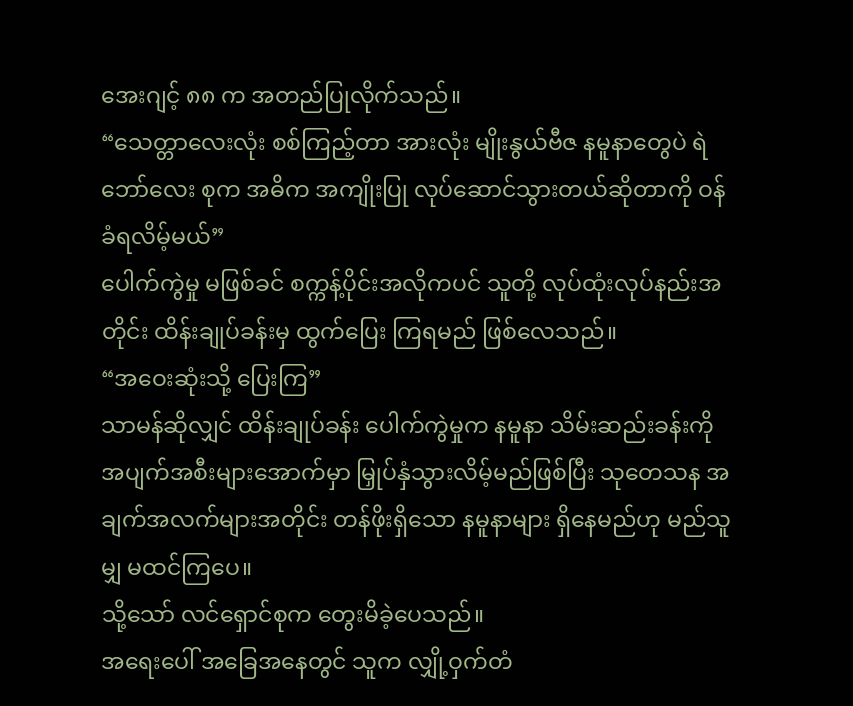အေးဂျင့် ၈၈ က အတည်ပြုလိုက်သည်။
“သေတ္တာလေးလုံး စစ်ကြည့်တာ အားလုံး မျိုးနွယ်ဗီဇ နမူနာတွေပဲ ရဲဘော်လေး စုက အဓိက အကျိုးပြု လုပ်ဆောင်သွားတယ်ဆိုတာကို ဝန်ခံရလိမ့်မယ်”
ပေါက်ကွဲမှု မဖြစ်ခင် စက္ကန့်ပိုင်းအလိုကပင် သူတို့ လုပ်ထုံးလုပ်နည်းအတိုင်း ထိန်းချုပ်ခန်းမှ ထွက်ပြေး ကြရမည် ဖြစ်လေသည်။
“အဝေးဆုံးသို့ ပြေးကြ”
သာမန်ဆိုလျှင် ထိန်းချုပ်ခန်း ပေါက်ကွဲမှုက နမူနာ သိမ်းဆည်းခန်းကို အပျက်အစီးများအောက်မှာ မြှုပ်နှံသွားလိမ့်မည်ဖြစ်ပြီး သုတေသန အချက်အလက်များအတိုင်း တန်ဖိုးရှိသော နမူနာများ ရှိနေမည်ဟု မည်သူမျှ မထင်ကြပေ။
သို့သော် လင်ရှောင်စုက တွေးမိခဲ့ပေသည်။
အရေးပေါ် အခြေအနေတွင် သူက လျှို့ဝှက်တံ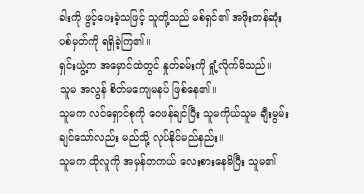ခါးကို ဖွင့်ပေးခဲ့သဖြင့် သူတို့သည် မစ်ရှင်၏ အဖိုးတန်ဆုံး ပစ်မှတ်ကို ရရှိခဲ့ကြ၏။
ရှင်းယွဲ့က အမှောင်ထဲတွင် နှုတ်ခမ်းကို ရှုံ့လိုက်မိသည်။
သူမ အလွန် စိတ်မကျေမနပ် ဖြစ်နေ၏။
သူမက လင်ရှောင်စုကို ဝေဖန်ချင်ပြီး သူမကိုယ်သူမ ချီးမွမ်းချင်သော်လည်း မည်သို့ လုပ်နိုင်မည်နည်း။
သူမက ထိုလူကို အမှန်တကယ် လေးစားနေမိပြီး သူမ၏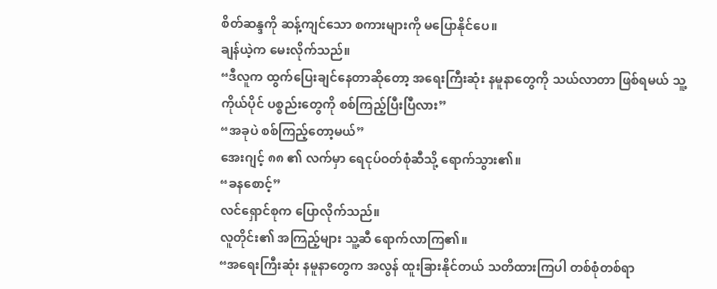စိတ်ဆန္ဒကို ဆန့်ကျင်သော စကားများကို မပြောနိုင်ပေ။
ချန်ယဲ့က မေးလိုက်သည်။
“ဒီလူက ထွက်ပြေးချင်နေတာဆိုတော့ အရေးကြီးဆုံး နမူနာတွေကို သယ်လာတာ ဖြစ်ရမယ် သူ့ကိုယ်ပိုင် ပစ္စည်းတွေကို စစ်ကြည့်ပြီးပြီလား”
“အခုပဲ စစ်ကြည့်တော့မယ်”
အေးဂျင့် ၈၈ ၏ လက်မှာ ရေငုပ်ဝတ်စုံဆီသို့ ရောက်သွား၏။
“ခနစောင့်”
လင်ရှောင်စုက ပြောလိုက်သည်။
လူတိုင်း၏ အကြည့်များ သူ့ဆီ ရောက်လာကြ၏။
“အရေးကြီးဆုံး နမူနာတွေက အလွန် ထူးခြားနိုင်တယ် သတိထားကြပါ တစ်စုံတစ်ရာ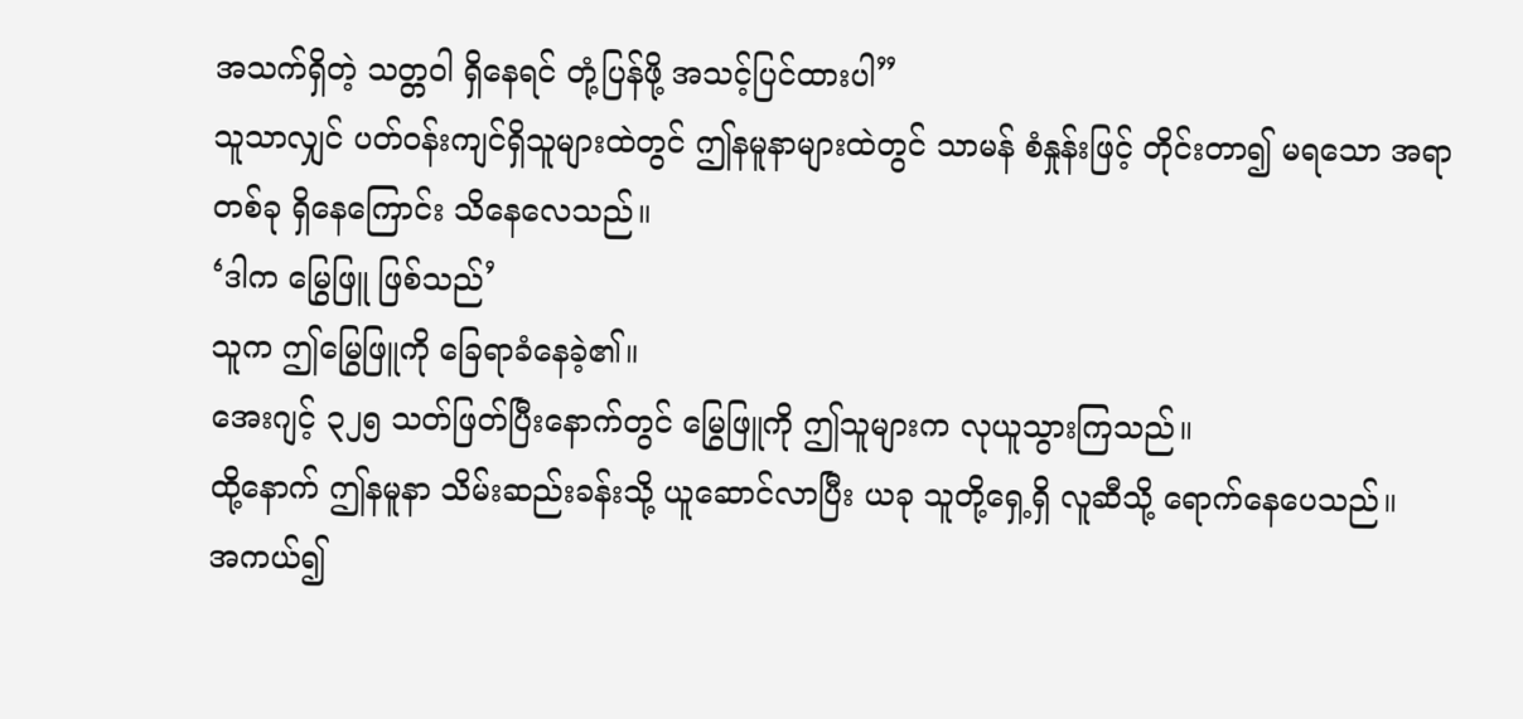အသက်ရှိတဲ့ သတ္တဝါ ရှိနေရင် တုံ့ပြန်ဖို့ အသင့်ပြင်ထားပါ”
သူသာလျှင် ပတ်ဝန်းကျင်ရှိသူများထဲတွင် ဤနမူနာများထဲတွင် သာမန် စံနှုန်းဖြင့် တိုင်းတာ၍ မရသော အရာတစ်ခု ရှိနေကြောင်း သိနေလေသည်။
‘ဒါက မြွေဖြူ ဖြစ်သည်’
သူက ဤမြွေဖြူကို ခြေရာခံနေခဲ့၏။
အေးဂျင့် ၃၂၅ သတ်ဖြတ်ပြီးနောက်တွင် မြွေဖြူကို ဤသူများက လုယူသွားကြသည်။
ထို့နောက် ဤနမူနာ သိမ်းဆည်းခန်းသို့ ယူဆောင်လာပြီး ယခု သူတို့ရှေ့ရှိ လူဆီသို့ ရောက်နေပေသည်။
အကယ်၍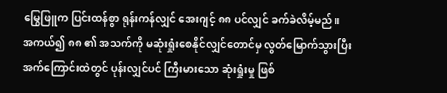မြွေဖြူက ပြင်းထန်စွာ ရုန်းကန်လျှင် အေးဂျင့် ၈၈ ပင်လျှင် ခက်ခဲလိမ့်မည်။
အကယ်၍ ၈၈ ၏ အသက်ကို မဆုံးရှုံးစေနိုင်လျှင်တောင်မှ လွတ်မြောက်သွားပြီး အက်ကြောင်းထဲတွင် ပုန်းလျှင်ပင် ကြီးမားသော ဆုံးရှုံးမှု ဖြစ်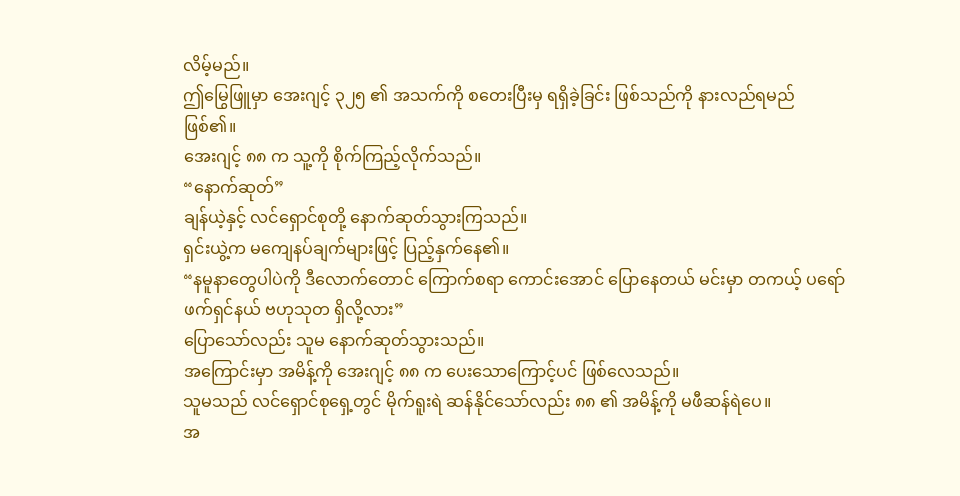လိမ့်မည်။
ဤမြွေဖြူမှာ အေးဂျင့် ၃၂၅ ၏ အသက်ကို စတေးပြီးမှ ရရှိခဲ့ခြင်း ဖြစ်သည်ကို နားလည်ရမည်ဖြစ်၏။
အေးဂျင့် ၈၈ က သူ့ကို စိုက်ကြည့်လိုက်သည်။
“နောက်ဆုတ်”
ချန်ယဲ့နှင့် လင်ရှောင်စုတို့ နောက်ဆုတ်သွားကြသည်။
ရှင်းယွဲ့က မကျေနပ်ချက်များဖြင့် ပြည့်နှက်နေ၏။
“နမူနာတွေပါပဲကို ဒီလောက်တောင် ကြောက်စရာ ကောင်းအောင် ပြောနေတယ် မင်းမှာ တကယ့် ပရော်ဖက်ရှင်နယ် ဗဟုသုတ ရှိလို့လား”
ပြောသော်လည်း သူမ နောက်ဆုတ်သွားသည်။
အကြောင်းမှာ အမိန့်ကို အေးဂျင့် ၈၈ က ပေးသောကြောင့်ပင် ဖြစ်လေသည်။
သူမသည် လင်ရှောင်စုရှေ့တွင် မိုက်ရူးရဲ ဆန်နိုင်သော်လည်း ၈၈ ၏ အမိန့်ကို မဖီဆန်ရဲပေ။
အ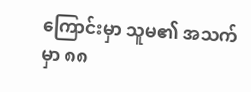ကြောင်းမှာ သူမ၏ အသက်မှာ ၈၈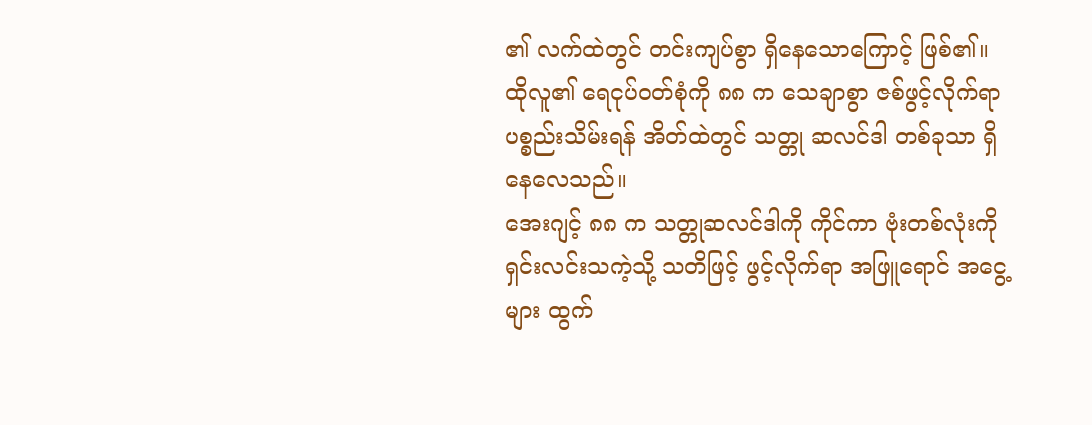၏ လက်ထဲတွင် တင်းကျပ်စွာ ရှိနေသောကြောင့် ဖြစ်၏။
ထိုလူ၏ ရေငုပ်ဝတ်စုံကို ၈၈ က သေချာစွာ ဇစ်ဖွင့်လိုက်ရာ ပစ္စည်းသိမ်းရန် အိတ်ထဲတွင် သတ္တု ဆလင်ဒါ တစ်ခုသာ ရှိနေလေသည်။
အေးဂျင့် ၈၈ က သတ္တုဆလင်ဒါကို ကိုင်ကာ ဗုံးတစ်လုံးကို ရှင်းလင်းသကဲ့သို့ သတိဖြင့် ဖွင့်လိုက်ရာ အဖြူရောင် အငွေ့များ ထွက်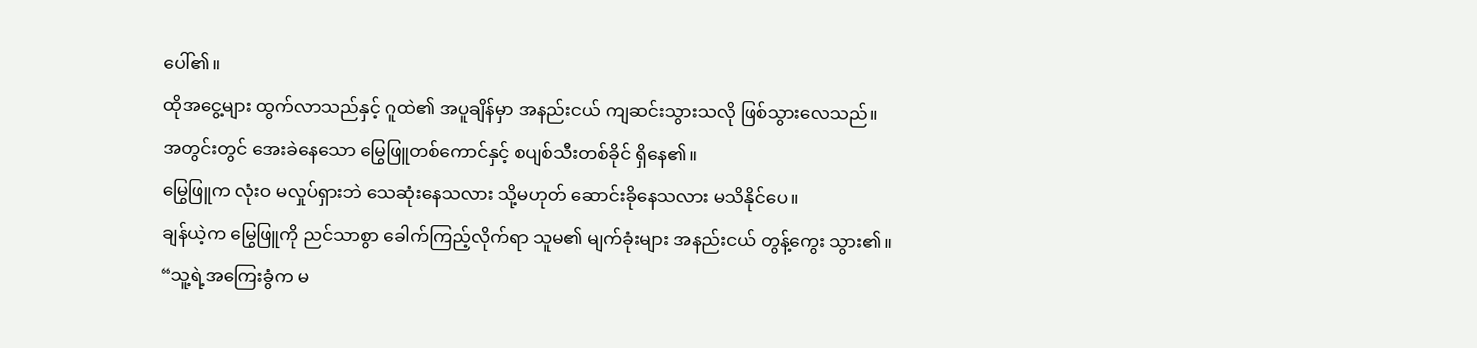ပေါ်၏။
ထိုအငွေ့များ ထွက်လာသည်နှင့် ဂူထဲ၏ အပူချိန်မှာ အနည်းငယ် ကျဆင်းသွားသလို ဖြစ်သွားလေသည်။
အတွင်းတွင် အေးခဲနေသော မြွေဖြူတစ်ကောင်နှင့် စပျစ်သီးတစ်ခိုင် ရှိနေ၏။
မြွေဖြူက လုံးဝ မလှုပ်ရှားဘဲ သေဆုံးနေသလား သို့မဟုတ် ဆောင်းခိုနေသလား မသိနိုင်ပေ။
ချန်ယဲ့က မြွေဖြူကို ညင်သာစွာ ခေါက်ကြည့်လိုက်ရာ သူမ၏ မျက်ခုံးများ အနည်းငယ် တွန့်ကွေး သွား၏။
“သူ့ရဲ့အကြေးခွံက မ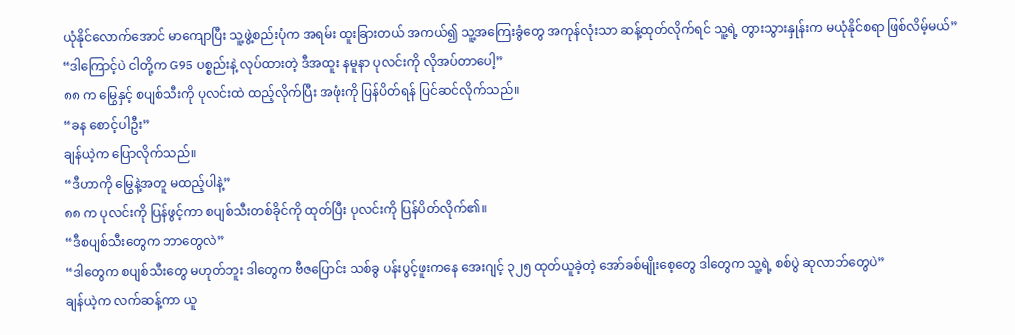ယုံနိုင်လောက်အောင် မာကျောပြီး သူ့ဖွဲ့စည်းပုံက အရမ်း ထူးခြားတယ် အကယ်၍ သူ့အကြေးခွံတွေ အကုန်လုံးသာ ဆန့်ထုတ်လိုက်ရင် သူ့ရဲ့ တွားသွားနှုန်းက မယုံနိုင်စရာ ဖြစ်လိမ့်မယ်”
“ဒါကြောင့်ပဲ ငါတို့က G95 ပစ္စည်းနဲ့ လုပ်ထားတဲ့ ဒီအထူး နမူနာ ပုလင်းကို လိုအပ်တာပေါ့”
၈၈ က မြွေနှင့် စပျစ်သီးကို ပုလင်းထဲ ထည့်လိုက်ပြီး အဖုံးကို ပြန်ပိတ်ရန် ပြင်ဆင်လိုက်သည်။
“ခန စောင့်ပါဦး”
ချန်ယဲ့က ပြောလိုက်သည်။
“ဒီဟာကို မြွေနဲ့အတူ မထည့်ပါနဲ့”
၈၈ က ပုလင်းကို ပြန်ဖွင့်ကာ စပျစ်သီးတစ်ခိုင်ကို ထုတ်ပြီး ပုလင်းကို ပြန်ပိတ်လိုက်၏။
“ဒီစပျစ်သီးတွေက ဘာတွေလဲ”
“ဒါတွေက စပျစ်သီးတွေ မဟုတ်ဘူး ဒါတွေက ဗီဇပြောင်း သစ်ခွ ပန်းပွင့်ဖူးကနေ အေးဂျင့် ၃၂၅ ထုတ်ယူခဲ့တဲ့ အော်ခစ်မျိုးစေ့တွေ ဒါတွေက သူ့ရဲ့ စစ်ပွဲ ဆုလာဘ်တွေပဲ”
ချန်ယဲ့က လက်ဆန့်ကာ ယူ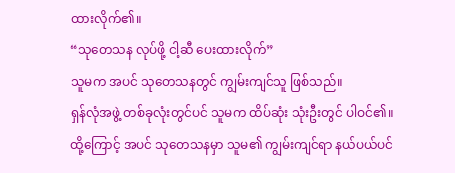ထားလိုက်၏။
“သုတေသန လုပ်ဖို့ ငါ့ဆီ ပေးထားလိုက်”
သူမက အပင် သုတေသနတွင် ကျွမ်းကျင်သူ ဖြစ်သည်။
ရှန်လုံအဖွဲ့ တစ်ခုလုံးတွင်ပင် သူမက ထိပ်ဆုံး သုံးဦးတွင် ပါဝင်၏။
ထို့ကြောင့် အပင် သုတေသနမှာ သူမ၏ ကျွမ်းကျင်ရာ နယ်ပယ်ပင်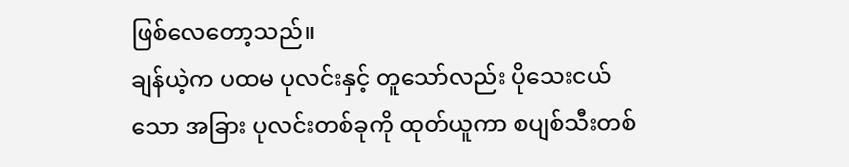ဖြစ်လေတော့သည်။
ချန်ယဲ့က ပထမ ပုလင်းနှင့် တူသော်လည်း ပိုသေးငယ်သော အခြား ပုလင်းတစ်ခုကို ထုတ်ယူကာ စပျစ်သီးတစ်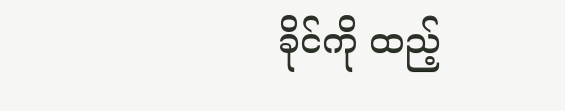ခိုင်ကို ထည့်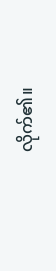လိုက်၏။